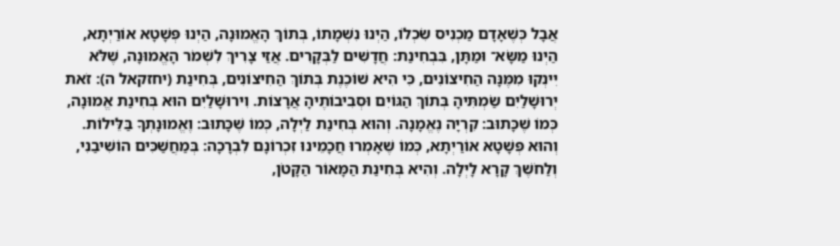אֲבָל כְּשֶׁאָדָם מַכְנִיס שִׂכְלוֹ, הַיְנוּ נִשְׁמָתוֹ, בְּתוֹךְ הָאֱמוּנָה, הַיְנוּ פְּשָׁטָא אוֹרַיְתָא, הַיְנוּ מַשָּׂא־ וּמַתָּן, בִּבְחִינַת: חֲדָשִׁים לַבְּקָרִים. אֲזַי צָרִיךְ לִשְׁמֹר הָאֱמוּנָה, שֶׁלֹּא יִינְקוּ מִמֶּנָּה הַחִיצוֹנִים, כִּי הִיא שׁוֹכֶנֶת בְּתוֹךְ הַחִיצוֹנִים, בְּחִינַת (יחזקאל ה): זֹאת יְרוּשָׁלַיִם שַׂמְתִּיהָ בְּתוֹךְ הַגּוֹיִם וּסְבִיבוֹתֶיהָ אֲרָצוֹת. וִירוּשָׁלַיִם הוּא בְּחִינַת אֱמוּנָה, כְּמוֹ שֶׁכָּתוּב: קִרְיָה נֶאֱמָנָה. וְהוּא בְּחִינַת לַיְלָה, כְּמוֹ שֶׁכָּתוּב: וֶאֱמוּנָתְךָ בַּלֵּילוֹת. וְהוּא פְּשָׁטָא אוֹרַיְתָא, כְּמוֹ שֶׁאָמְרוּ חֲכָמֵינוּ זִכְרוֹנָם לִבְרָכָה: בְּמַחֲשַׁכִּים הוֹשִׁיבַנִי, וְלַחֹשֶׁךְ קָרָא לָיְלָה. וְהִיא בְּחִינַת הַמָּאוֹר הַקָּטֹן,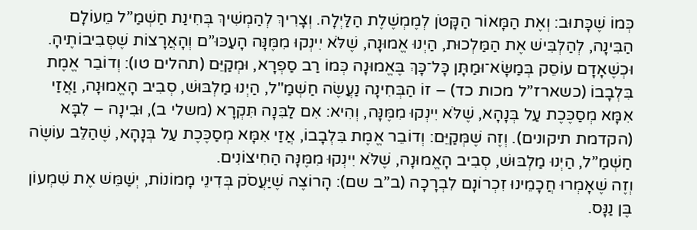כְּמוֹ שֶׁכָּתוּב: וְאֶת הַמָּאוֹר הַקָּטֹן לְמֶמְשֶׁלֶת הַלַּיְלָה. וְצָרִיךְ לְהַמְשִׁיךְ בְּחִינַת חַשְׁמַ”ל מֵעוֹלָם הַבִּינָה, לְהַלְבִּישׁ אֶת הַמַּלְכוּת, הַיְנוּ אֱמוּנָה, שֶׁלֹּא יִינְקוּ מִמֶּנָּה הָעַכּוּ”ם וְהָאֲרָצוֹת שֶׁסְּבִיבוֹתֶיהָ. וּכְשֶׁאָדָם עוֹסֵק בְּמַשָּׂא־וּמַתָּן כָּל־כָּךְ בֶּאֱמוּנָה כְּמוֹ רַב סַפְרָא, וּמְקַיֵּם (תהלים טו): וְדוֹבֵר אֱמֶת בִּלְבָבוֹ (כשארז”ל מכות כד) – זוֹ הַבְּחִינָה נַעֲשֶׂה חַשְׁמַ"ל, הַיְנוּ מַלְבּוּשׁ, סְבִיב הָאֱמוּנָה, וַאֲזַי אִמָּא מְסַכֶּכֶת עַל בְּנָהָא, שֶׁלֹּא יִינְקוּ מִמֶּנָּה, וְהִיא: אִם לַבִּנָה תִּקְרָא (משלי ב), וּבִינָה – לִבָּא (הקדמת תיקונים). וְזֶה שֶׁמְּקַיֵּם: וְדוֹבֵר אֱמֶת בִּלְבָבוֹ, אֲזַי אִמָּא מְסַכֶּכֶת עַל בְּנָהָא, שֶׁהַלֵּב עוֹשֶׂה חַשְׁמַ”ל, הַיְנוּ מַלְבּוּשׁ, סְבִיב הָאֱמוּנָה, שֶׁלֹּא יִינְקוּ מִמֶּנָּה הַחִיצוֹנִים.
וְזֶה שֶׁאָמְרוּ חֲכָמֵינוּ זִכְרוֹנָם לִבְרָכָה (ב”ב שם): הָרוֹצֶה שֶׁיַּעֲסֹק בְּדִינֵי מָמוֹנוֹת, יְשַׁמֵּשׁ אֶת שִׁמְעוֹן בֶּן נַנָּס.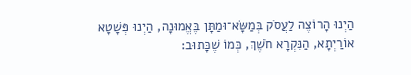הַיְנוּ הָרוֹצֶה לַעֲסֹק בְּמַשָּׂא־וּמַתָּן בֶּאֱמוּנָה, הַיְנוּ פְּשָׁטָא אוֹרַיְתָא, הַנִּקְרָא חֹשֶׁךְ, כְּמוֹ שֶׁכָּתוּב: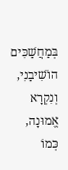בְּמַחֲשַׁכִּים הוֹשִׁיבַנִי, וְנִקְרָא אֱמוּנָה, כְּמוֹ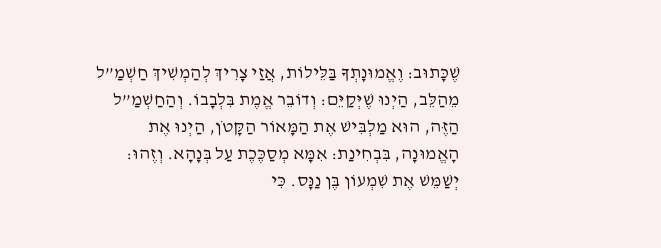שֶׁכָּתוּב: וֶאֱמוּנָתְךָ בַּלֵּילוֹת, אֲזַי צָרִיךְ לְהַמְשִׁיךְ חַשְׁמַ”ל מֵהַלֵּב, הַיְנוּ שֶׁיְּקַיֵּם: וְדוֹבֵר אֱמֶת בִּלְבָבוֹ. וְהַחַשְׁמַ”ל הַזֶּה, הוּא מַלְבִּישׁ אֶת הַמָּאוֹר הַקָּטֹן, הַיְנוּ אֶת הָאֱמוּנָה, בִּבְחִינַת: אִמָּא מְסַכֶּכֶת עַל בְּנָהָא. וְזֶהוּ: יְשַׁמֵּשׁ אֶת שִׁמְעוֹן בֶּן נַנָּס. כִּי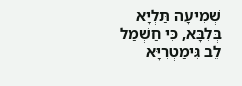שְׁמִיעָה תַּלְיָא בְּלִבָּא, כִּי חַשְׁמַל לֵב גִּימַטְרִיָּא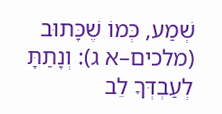שְׁמַע, כְּמוֹ שֶׁכָּתוּב (מלכים–א ג): וְנָתַתָּ לְעַבְדְּךָ לֵב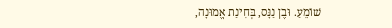שׁוֹמֵעַ. וּבֶן נַנָּס, בְּחִינַת אֱמוּנָה,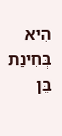הִיא בְּחִינַת בֵּן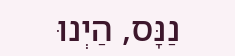נַנָּס, הַיְנוּ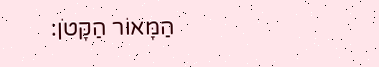הַמָּאוֹר הַקָּטֹן: